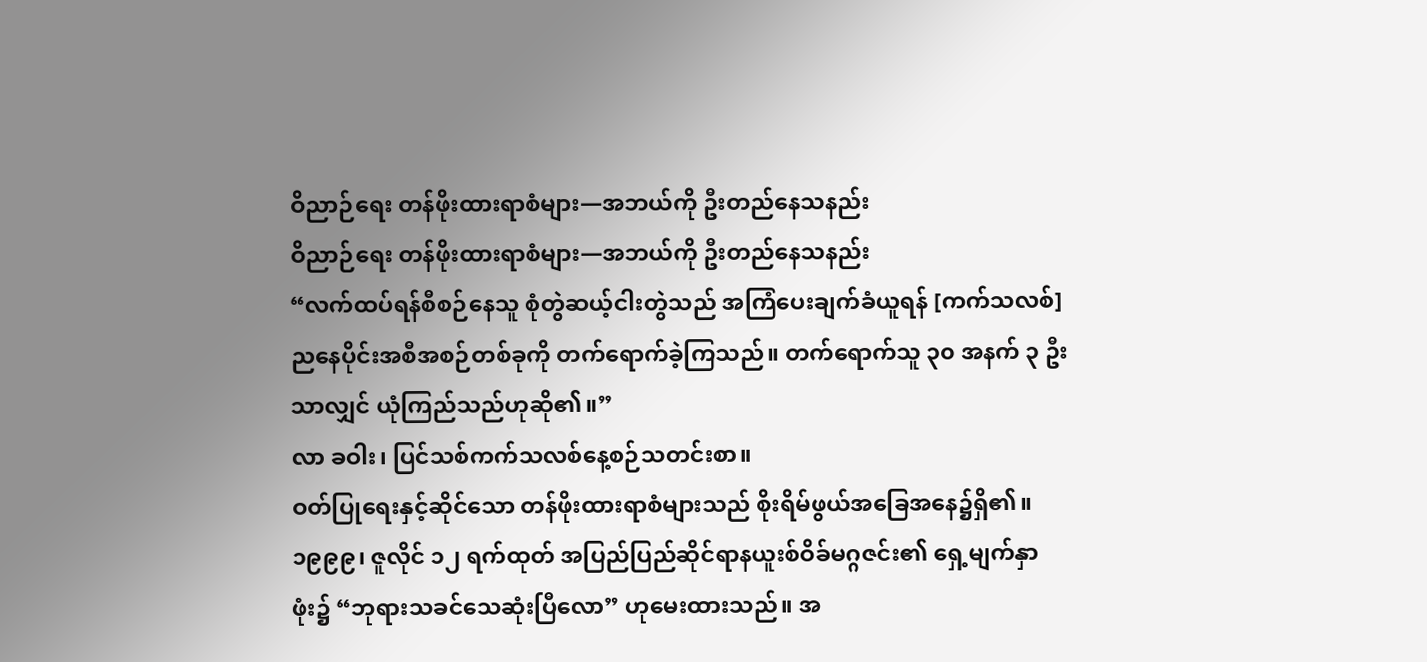ဝိညာဉ်ရေး တန်ဖိုးထားရာစံများ—အဘယ်ကို ဦးတည်နေသနည်း
ဝိညာဉ်ရေး တန်ဖိုးထားရာစံများ—အဘယ်ကို ဦးတည်နေသနည်း
“လက်ထပ်ရန်စီစဉ်နေသူ စုံတွဲဆယ့်ငါးတွဲသည် အကြံပေးချက်ခံယူရန် [ကက်သလစ်] ညနေပိုင်းအစီအစဉ်တစ်ခုကို တက်ရောက်ခဲ့ကြသည်။ တက်ရောက်သူ ၃၀ အနက် ၃ ဦးသာလျှင် ယုံကြည်သည်ဟုဆို၏။”
လာ ခဝါး၊ ပြင်သစ်ကက်သလစ်နေ့စဉ်သတင်းစာ။
ဝတ်ပြုရေးနှင့်ဆိုင်သော တန်ဖိုးထားရာစံများသည် စိုးရိမ်ဖွယ်အခြေအနေ၌ရှိ၏။ ၁၉၉၉၊ ဇူလိုင် ၁၂ ရက်ထုတ် အပြည်ပြည်ဆိုင်ရာနယူးစ်ဝိခ်မဂ္ဂဇင်း၏ ရှေ့မျက်နှာဖုံး၌ “ဘုရားသခင်သေဆုံးပြီလော” ဟုမေးထားသည်။ အ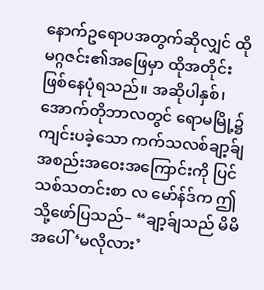နောက်ဥရောပအတွက်ဆိုလျှင် ထိုမဂ္ဂဇင်း၏အဖြေမှာ ထိုအတိုင်းဖြစ်နေပုံရသည်။ အဆိုပါနှစ်၊ အောက်တိုဘာလတွင် ရောမမြို့၌ကျင်းပခဲ့သော ကက်သလစ်ချာ့ခ်ျအစည်းအဝေးအကြောင်းကို ပြင်သစ်သတင်းစာ လ မော်န်ဒ်က ဤသို့ဖော်ပြသည်– “ချာ့ခ်ျသည် မိမိအပေါ် ‘မလိုလား’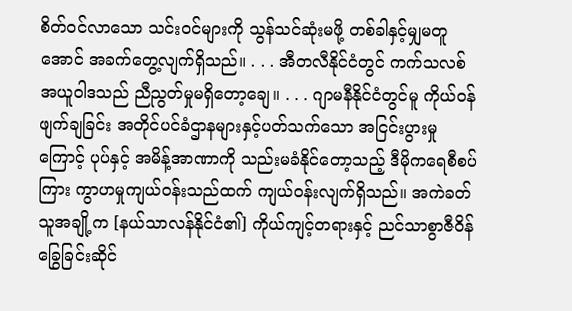စိတ်ဝင်လာသော သင်းဝင်များကို သွန်သင်ဆုံးမဖို့ တစ်ခါနှင့်မျှမတူအောင် အခက်တွေ့လျက်ရှိသည်။ . . . အီတလီနိုင်ငံတွင် ကက်သလစ်အယူဝါဒသည် ညီညွတ်မှုမရှိတော့ချေ။ . . . ဂျာမနီနိုင်ငံတွင်မူ ကိုယ်ဝန်ဖျက်ချခြင်း အတိုင်ပင်ခံဌာနများနှင့်ပတ်သက်သော အငြင်းပွားမှုကြောင့် ပုပ်နှင့် အမိန့်အာဏာကို သည်းမခံနိုင်တော့သည့် ဒီမိုကရေစီစပ်ကြား ကွာဟမှုကျယ်ဝန်းသည်ထက် ကျယ်ဝန်းလျက်ရှိသည်။ အကဲခတ်သူအချို့က [နယ်သာလန်နိုင်ငံ၏] ကိုယ်ကျင့်တရားနှင့် ညင်သာစွာဇီဝိန်ခြွေခြင်းဆိုင်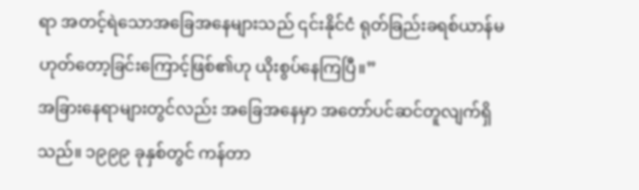ရာ အတင့်ရဲသောအခြေအနေများသည် ၎င်းနိုင်ငံ ရုတ်ခြည်းခရစ်ယာန်မဟုတ်တော့ခြင်းကြောင့်ဖြစ်၏ဟု ယိုးစွပ်နေကြပြီ။”
အခြားနေရာများတွင်လည်း အခြေအနေမှာ အတော်ပင်ဆင်တူလျက်ရှိသည်။ ၁၉၉၉ ခုနှစ်တွင် ကန်တာ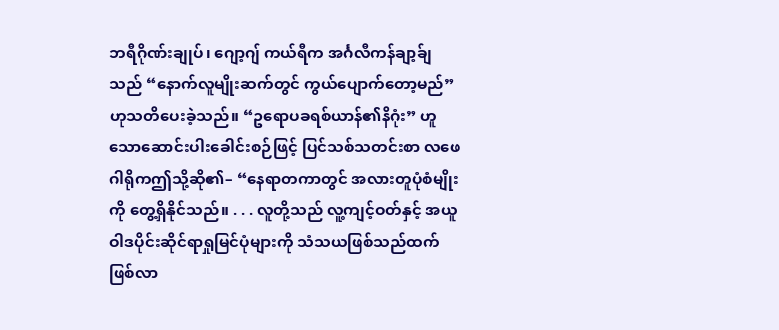ဘရီဂိုဏ်းချုပ်၊ ဂျော့ဂျ် ကယ်ရီက အင်္ဂလီကန်ချာ့ခ်ျသည် “နောက်လူမျိုးဆက်တွင် ကွယ်ပျောက်တော့မည်” ဟုသတိပေးခဲ့သည်။ “ဥရောပခရစ်ယာန်၏နိဂုံး” ဟူသောဆောင်းပါးခေါင်းစဉ်ဖြင့် ပြင်သစ်သတင်းစာ လဖေဂါရိုကဤသို့ဆို၏– “နေရာတကာတွင် အလားတူပုံစံမျိုးကို တွေ့ရှိနိုင်သည်။ . . . လူတို့သည် လူ့ကျင့်ဝတ်နှင့် အယူဝါဒပိုင်းဆိုင်ရာရှုမြင်ပုံများကို သံသယဖြစ်သည်ထက်ဖြစ်လာ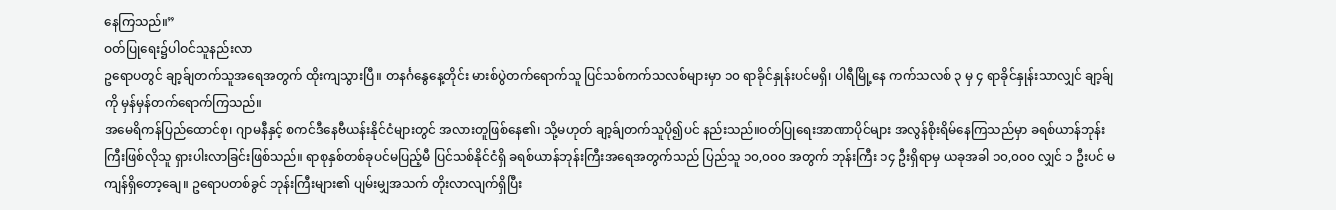နေကြသည်။”
ဝတ်ပြုရေး၌ပါဝင်သူနည်းလာ
ဥရောပတွင် ချာ့ခ်ျတက်သူအရေအတွက် ထိုးကျသွားပြီ။ တနင်္ဂနွေနေ့တိုင်း မားစ်ပွဲတက်ရောက်သူ ပြင်သစ်ကက်သလစ်များမှာ ၁၀ ရာခိုင်နှုန်းပင်မရှိ၊ ပါရီမြို့နေ ကက်သလစ် ၃ မှ ၄ ရာခိုင်နှုန်းသာလျှင် ချာ့ခ်ျကို မှန်မှန်တက်ရောက်ကြသည်။
အမေရိကန်ပြည်ထောင်စု၊ ဂျာမနီနှင့် စကင်ဒီနေဗီယန်းနိုင်ငံများတွင် အလားတူဖြစ်နေ၏၊ သို့မဟုတ် ချာ့ခ်ျတက်သူပို၍ပင် နည်းသည်။ဝတ်ပြုရေးအာဏာပိုင်များ အလွန်စိုးရိမ်နေကြသည်မှာ ခရစ်ယာန်ဘုန်းကြီးဖြစ်လိုသူ ရှားပါးလာခြင်းဖြစ်သည်။ ရာစုနှစ်တစ်ခုပင်မပြည့်မီ ပြင်သစ်နိုင်ငံရှိ ခရစ်ယာန်ဘုန်းကြီးအရေအတွက်သည် ပြည်သူ ၁၀,၀၀၀ အတွက် ဘုန်းကြီး ၁၄ ဦးရှိရာမှ ယခုအခါ ၁၀,၀၀၀ လျှင် ၁ ဦးပင် မကျန်ရှိတော့ချေ။ ဥရောပတစ်ခွင် ဘုန်းကြီးများ၏ ပျမ်းမျှအသက် တိုးလာလျက်ရှိပြီး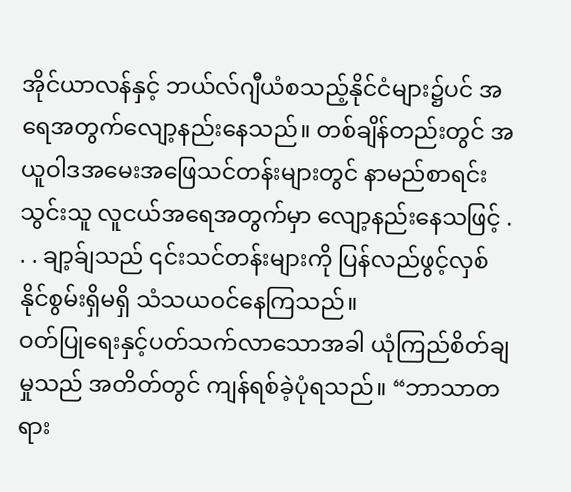အိုင်ယာလန်နှင့် ဘယ်လ်ဂျီယံစသည့်နိုင်ငံများ၌ပင် အရေအတွက်လျော့နည်းနေသည်။ တစ်ချိန်တည်းတွင် အယူဝါဒအမေးအဖြေသင်တန်းများတွင် နာမည်စာရင်းသွင်းသူ လူငယ်အရေအတွက်မှာ လျော့နည်းနေသဖြင့် . . . ချာ့ခ်ျသည် ၎င်းသင်တန်းများကို ပြန်လည်ဖွင့်လှစ်နိုင်စွမ်းရှိမရှိ သံသယဝင်နေကြသည်။
ဝတ်ပြုရေးနှင့်ပတ်သက်လာသောအခါ ယုံကြည်စိတ်ချမှုသည် အတိတ်တွင် ကျန်ရစ်ခဲ့ပုံရသည်။ “ဘာသာတရား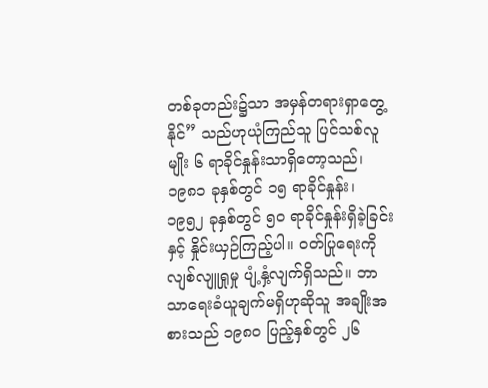တစ်ခုတည်း၌သာ အမှန်တရားရှာတွေ့နိုင်” သည်ဟုယုံကြည်သူ ပြင်သစ်လူမျိုး ၆ ရာခိုင်နှုန်းသာရှိတော့သည်၊ ၁၉၈၁ ခုနှစ်တွင် ၁၅ ရာခိုင်နှုန်း၊ ၁၉၅၂ ခုနှစ်တွင် ၅၀ ရာခိုင်နှုန်းရှိခဲ့ခြင်းနှင့် နှိုင်းယှဉ်ကြည့်ပါ။ ဝတ်ပြုရေးကိုလျစ်လျူရှုမှု ပျံ့နှံ့လျက်ရှိသည်။ ဘာသာရေးခံယူချက်မရှိဟုဆိုသူ အချိုးအစားသည် ၁၉၈၀ ပြည့်နှစ်တွင် ၂၆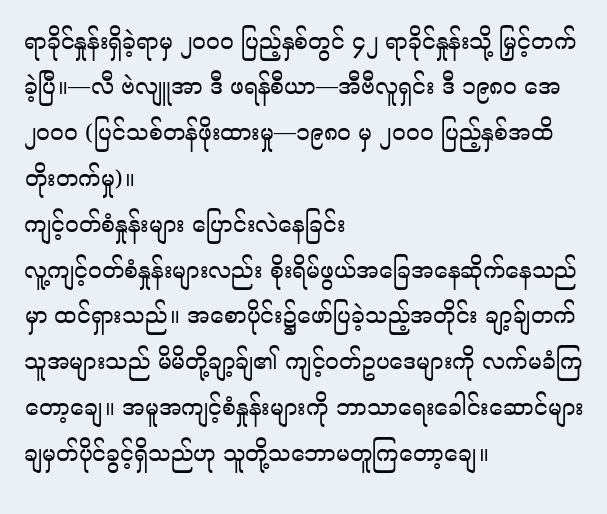ရာခိုင်နှုန်းရှိခဲ့ရာမှ ၂၀၀၀ ပြည့်နှစ်တွင် ၄၂ ရာခိုင်နှုန်းသို့ မြှင့်တက်ခဲ့ပြီ။—လီ ဗဲလျူအာ ဒီ ဖရန်စီယာ—အီဗီလူရှင်း ဒီ ၁၉၈၀ အေ ၂၀၀၀ (ပြင်သစ်တန်ဖိုးထားမှု—၁၉၈၀ မှ ၂၀၀၀ ပြည့်နှစ်အထိ တိုးတက်မှု)။
ကျင့်ဝတ်စံနှုန်းများ ပြောင်းလဲနေခြင်း
လူ့ကျင့်ဝတ်စံနှုန်းများလည်း စိုးရိမ်ဖွယ်အခြေအနေဆိုက်နေသည်မှာ ထင်ရှားသည်။ အစောပိုင်း၌ဖော်ပြခဲ့သည့်အတိုင်း ချာ့ခ်ျတက်သူအများသည် မိမိတို့ချာ့ခ်ျ၏ ကျင့်ဝတ်ဥပဒေများကို လက်မခံကြတော့ချေ။ အမူအကျင့်စံနှုန်းများကို ဘာသာရေးခေါင်းဆောင်များ ချမှတ်ပိုင်ခွင့်ရှိသည်ဟု သူတို့သဘောမတူကြတော့ချေ။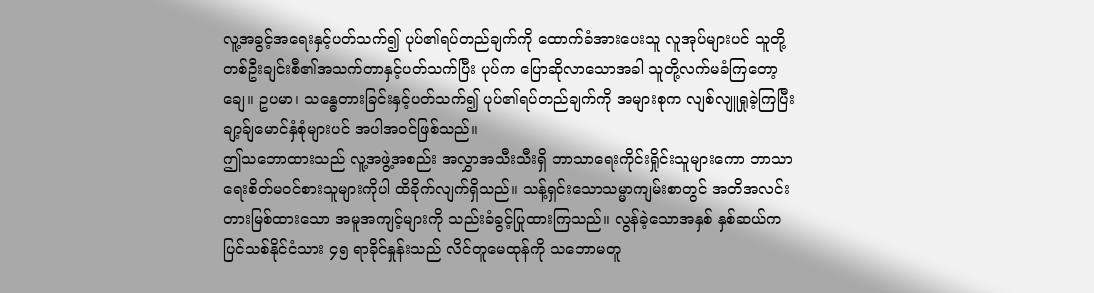လူ့အခွင့်အရေးနှင့်ပတ်သက်၍ ပုပ်၏ရပ်တည်ချက်ကို ထောက်ခံအားပေးသူ လူအုပ်များပင် သူတို့တစ်ဦးချင်းစီ၏အသက်တာနှင့်ပတ်သက်ပြီး ပုပ်က ပြောဆိုလာသောအခါ သူတို့လက်မခံကြတော့ချေ။ ဥပမာ၊ သန္ဓေတားခြင်းနှင့်ပတ်သက်၍ ပုပ်၏ရပ်တည်ချက်ကို အများစုက လျစ်လျူရှုခဲ့ကြပြီး ချာ့ခ်ျမောင်နှံစုံများပင် အပါအဝင်ဖြစ်သည်။
ဤသဘောထားသည် လူ့အဖွဲ့အစည်း အလွှာအသီးသီးရှိ ဘာသာရေးကိုင်းရှိုင်းသူများကော ဘာသာရေးစိတ်မဝင်စားသူများကိုပါ ထိခိုက်လျက်ရှိသည်။ သန့်ရှင်းသောသမ္မာကျမ်းစာတွင် အတိအလင်းတားမြစ်ထားသော အမူအကျင့်များကို သည်းခံခွင့်ပြုထားကြသည်။ လွန်ခဲ့သောအနှစ် နှစ်ဆယ်က ပြင်သစ်နိုင်ငံသား ၄၅ ရာခိုင်နှုန်းသည် လိင်တူမေထုန်ကို သဘောမတူ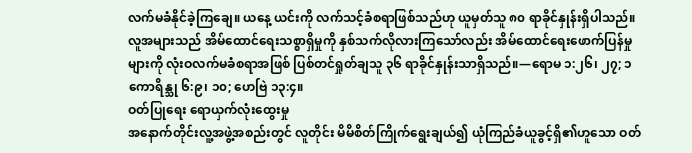လက်မခံနိုင်ခဲ့ကြချေ။ ယနေ့ ယင်းကို လက်သင့်ခံစရာဖြစ်သည်ဟု ယူမှတ်သူ ၈၀ ရာခိုင်နှုန်းရှိပါသည်။ လူအများသည် အိမ်ထောင်ရေးသစ္စာရှိမှုကို နှစ်သက်လိုလားကြသော်လည်း အိမ်ထောင်ရေးဖောက်ပြန်မှုများကို လုံးဝလက်မခံစရာအဖြစ် ပြစ်တင်ရှုတ်ချသူ ၃၆ ရာခိုင်နှုန်းသာရှိသည်။—ရောမ ၁:၂၆၊ ၂၇; ၁ ကောရိန္သု ၆:၉၊ ၁၀; ဟေဗြဲ ၁၃:၄။
ဝတ်ပြုရေး ရောယှက်လုံးထွေးမှု
အနောက်တိုင်းလူ့အဖွဲ့အစည်းတွင် လူတိုင်း မိမိစိတ်ကြိုက်ရွေးချယ်၍ ယုံကြည်ခံယူခွင့်ရှိ၏ဟူသော ဝတ်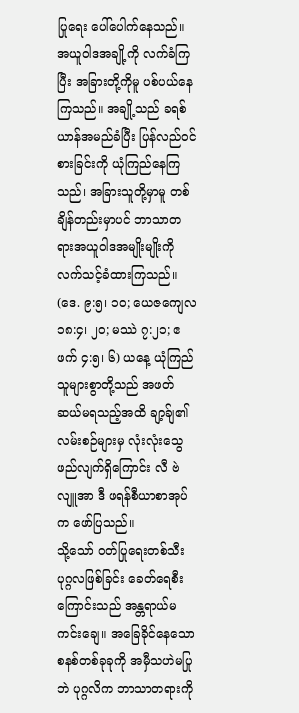ပြုရေး ပေါ်ပေါက်နေသည်။ အယူဝါဒအချို့ကို လက်ခံကြပြီး အခြားတို့ကိုမူ ပစ်ပယ်နေကြသည်။ အချို့သည် ခရစ်ယာန်အမည်ခံပြီး ပြန်လည်ဝင်စားခြင်းကို ယုံကြည်နေကြသည်၊ အခြားသူတို့မှာမူ တစ်ချိန်တည်းမှာပင် ဘာသာတရားအယူဝါဒအမျိုးမျိုးကို လက်သင့်ခံထားကြသည်။ (ဒေ. ၉:၅၊ ၁၀; ယေဇကျေလ ၁၈:၄၊ ၂၀; မဿဲ ၇:၂၁; ဧဖက် ၄:၅၊ ၆) ယနေ့ ယုံကြည်သူများစွာတို့သည် အဖတ်ဆယ်မရသည့်အထိ ချာ့ခ်ျ၏လမ်းစဉ်များမှ လုံးလုံးသွေဖည်လျက်ရှိကြောင်း လီ ဗဲလျူအာ ဒီ ဖရန်စီယာစာအုပ်က ဖော်ပြသည်။
သို့သော် ဝတ်ပြုရေးတစ်သီးပုဂ္ဂလဖြစ်ခြင်း ခေတ်ရေစီးကြောင်းသည် အန္တရာယ်မကင်းချေ။ အခြေခိုင်နေသောစနစ်တစ်ခုခုကို အမှီသဟဲမပြုဘဲ ပုဂ္ဂလိက ဘာသာတရားကို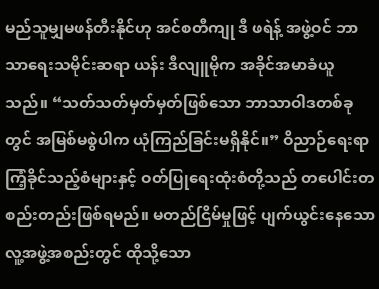မည်သူမျှမဖန်တီးနိုင်ဟု အင်စတီကျု ဒီ ဖရဲန့် အဖွဲ့ဝင် ဘာသာရေးသမိုင်းဆရာ ယန်း ဒီလျူမိုက အခိုင်အမာခံယူသည်။ “သတ်သတ်မှတ်မှတ်ဖြစ်သော ဘာသာဝါဒတစ်ခုတွင် အမြစ်မစွဲပါက ယုံကြည်ခြင်းမရှိနိုင်။” ဝိညာဉ်ရေးရာကြံ့ခိုင်သည့်စံများနှင့် ဝတ်ပြုရေးထုံးစံတို့သည် တပေါင်းတစည်းတည်းဖြစ်ရမည်။ မတည်ငြိမ်မှုဖြင့် ပျက်ယွင်းနေသောလူ့အဖွဲ့အစည်းတွင် ထိုသို့သော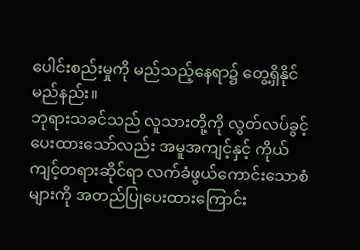ပေါင်းစည်းမှုကို မည်သည့်နေရာ၌ တွေ့ရှိနိုင်မည်နည်း။
ဘုရားသခင်သည် လူသားတို့ကို လွတ်လပ်ခွင့်ပေးထားသော်လည်း အမူအကျင့်နှင့် ကိုယ်ကျင့်တရားဆိုင်ရာ လက်ခံဖွယ်ကောင်းသောစံများကို အတည်ပြုပေးထားကြောင်း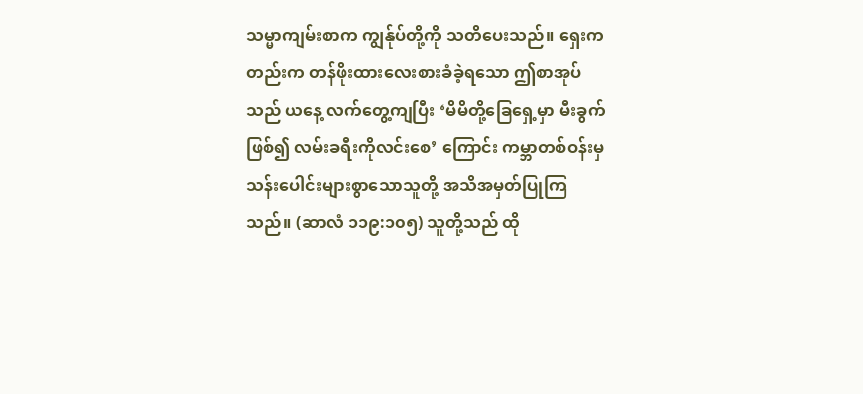သမ္မာကျမ်းစာက ကျွန်ုပ်တို့ကို သတိပေးသည်။ ရှေးကတည်းက တန်ဖိုးထားလေးစားခံခဲ့ရသော ဤစာအုပ်သည် ယနေ့ လက်တွေ့ကျပြီး ‘မိမိတို့ခြေရှေ့မှာ မီးခွက်ဖြစ်၍ လမ်းခရီးကိုလင်းစေ’ ကြောင်း ကမ္ဘာတစ်ဝန်းမှ သန်းပေါင်းများစွာသောသူတို့ အသိအမှတ်ပြုကြသည်။ (ဆာလံ ၁၁၉:၁၀၅) သူတို့သည် ထို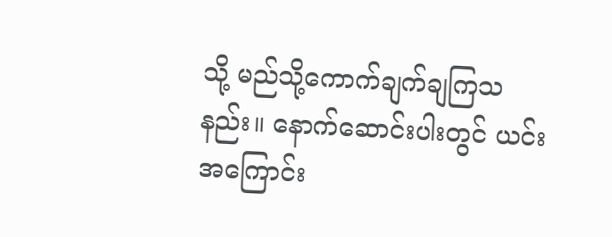သို့ မည်သို့ကောက်ချက်ချကြသနည်း။ နောက်ဆောင်းပါးတွင် ယင်းအကြောင်း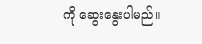ကို ဆွေးနွေးပါမည်။